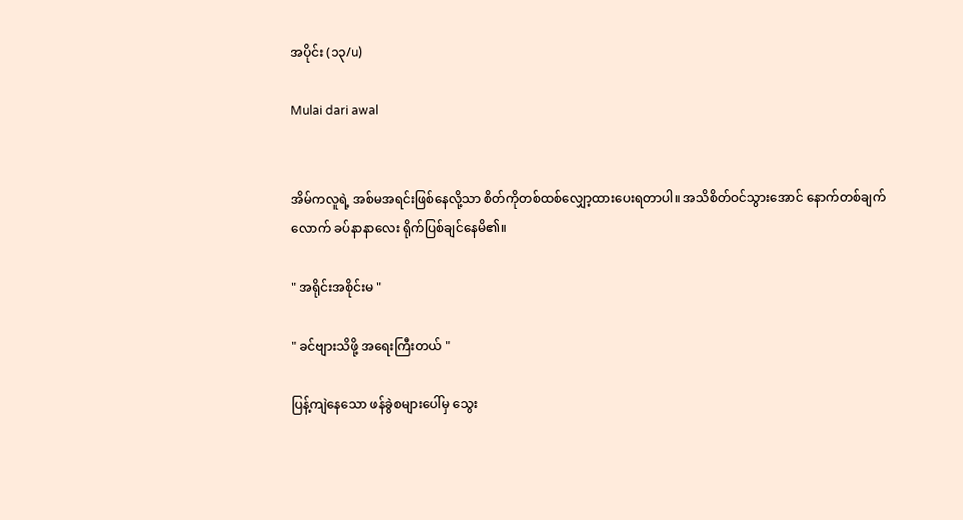အပိုင်း (၁၃/u)

Mulai dari awal


အိမ်ကလူရဲ့ အစ်မအရင်းဖြစ်နေလို့သာ စိတ်ကိုတစ်ထစ်လျှော့ထားပေးရတာပါ။ အသိစိတ်ဝင်သွားအောင် နောက်တစ်ချက်လောက် ခပ်နာနာလေး ရိုက်ပြစ်‌ချင်နေမိ၏။

" အရိုင်းအစိုင်းမ "

" ခင်ဗျားသိဖို့ အရေးကြီးတယ် "

ပြန့်ကျဲနေသော ဖန်ခွဲစများပေါ်မှ သွေး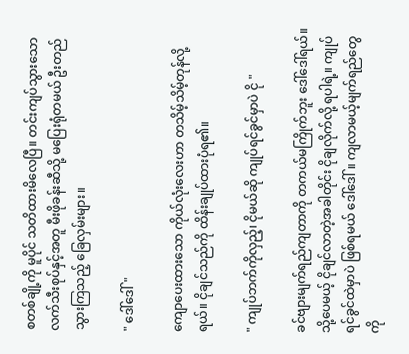စတစ်ချို့ကို မူပိုင် သတိထားမိလေပြီ။ တင်းကျပ်သွားသော လက်သီးစုပ်နှင့်အတူ မီးဖိုခန်းဆီသို့ မပြေးရုံတမယ် ဦးတည်သွားကြသည့် ခြေလှမ်းများ။

" ဒေါ်ဒေါ် "

ကျောပေးထားသော ကိုယ်လုံးလေးဟာ တသိမ့်သိမ့်တုန်လို့ရယ်။ ငိုချင်သည်ကို ထိန်းချုပ်ထားပုံရ၏။

" ကျုပ်ဘက်ကိုလှည့်၊ ငိုမယ်ဆို ကျုပ်ရင်ခွင်မှာပဲ ငို "

ခင်ဗျားမျက်ရည်ကျတာကို တကယ်မကြိုက်ဘူး ဒေါ်ဒေါ်ရယ်။ သို့ပေမယ့် ငိုချင်လာတဲ့အခါတိုင်း ငိုချလိုက်လို့ ရပါရဲ့။ ကျုပ်ရင်ခွင်ထဲမှာပဲ ဖြစ်ရမယ် ဒေါ်ဒေါ်။ ကျလာမယ့်မျက်ရည်တွေကို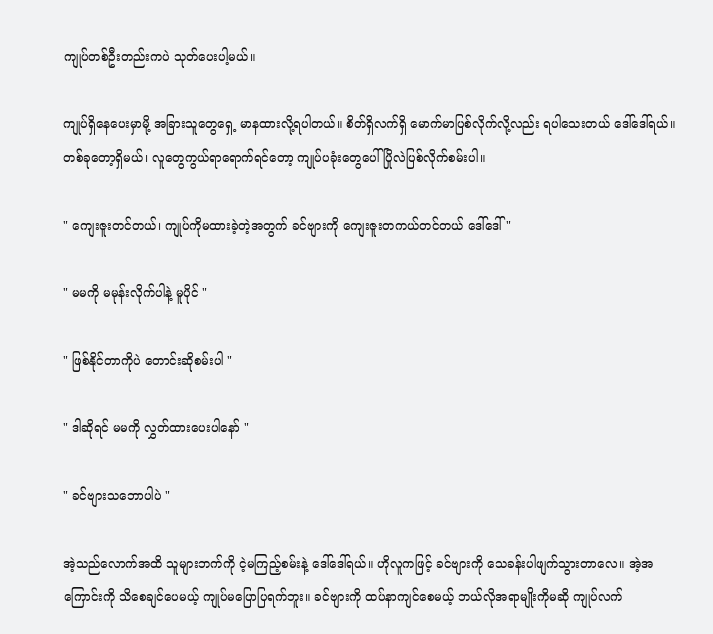ကျုပ်တစ်ဦးတည်းကပဲ သုတ်ပေးပါ့မယ်။

ကျုပ်ရှိနေပေးမှာမို့ အခြားသူတွေရှေ့ မာနထားလို့ရပါတယ်။ စိတ်ရှိလက်ရှိ မောက်မာပြစ်လိုက်လို့လည်း ရပါသေးတယ် ဒေါ်ဒေါ်ရယ်။ တစ်ခုတော့ရှိမယ်၊ လူတွေကွယ်ရာရောက်ရင်တော့ ကျုပ်ပခုံးတွေပေါ် ပြိုလဲပြစ်လိုက်စမ်းပါ။

" ကျေးဇူးတင်တယ်၊ ကျုပ်ကိုမထားခဲ့တဲ့အတွက် ခင်ဗျားကို ကျေးဇူးတကယ်တင်တယ် ဒေါ်ဒေါ် "

" မမကို မမုန်းလိုက်ပါနဲ့ မူပိုင် "

" ဖြစ်နိုင်တာကိုပဲ တောင်းဆိုစမ်းပါ "

" ဒါဆိုရင် မမကို လွှတ်ထားပေးပါနော် "

" ခင်ဗျားသဘောပါပဲ "

အဲ့သည်လောက်အထိ သူများဘက်ကို ငဲ့မကြည့်စမ်းနဲ့ ဒေါ်ဒေါ်ရယ်။ ဟိုလူကဖြင့် ခင်ဗျားကို သေခန်းပါဖျက်သွားတာလေ။ အဲ့အကြောင်းကို သိစေချင်ပေမယ့် ကျုပ်မပြောပြရက်ဘူး။ ခင်ဗျားကို ထပ်နာကျင်စေမယ့် ဘယ်လိုအရာမျိုးကိုမဆို ကျုပ်လက်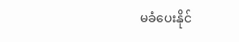မခံပေးနိုင်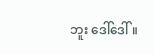ဘူး ဒေါ်ဒေါ်။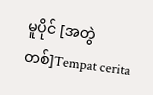မူပိုင် [အတွဲ တစ်]Tempat cerita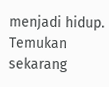menjadi hidup. Temukan sekarang